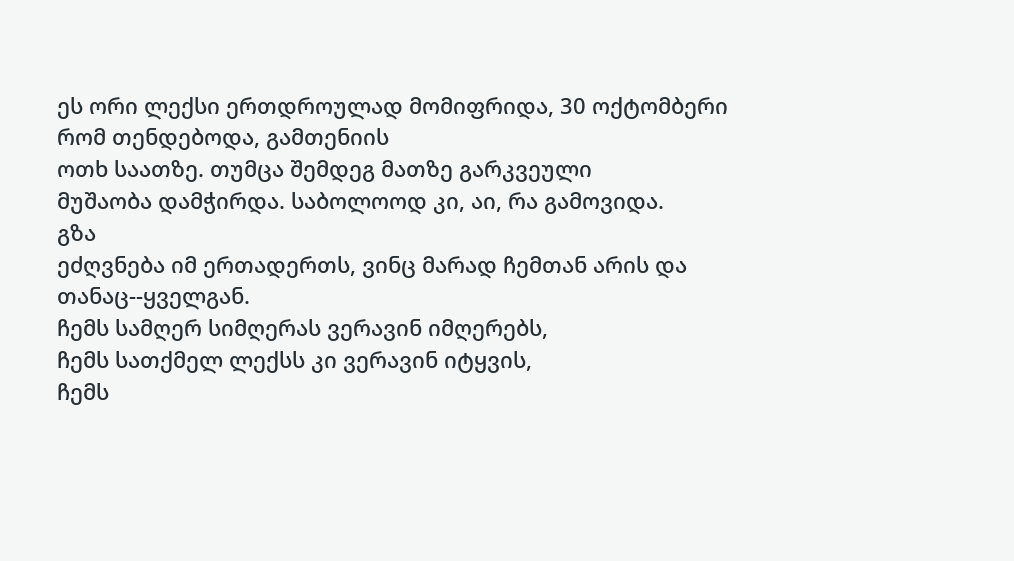ეს ორი ლექსი ერთდროულად მომიფრიდა, 30 ოქტომბერი რომ თენდებოდა, გამთენიის
ოთხ საათზე. თუმცა შემდეგ მათზე გარკვეული
მუშაობა დამჭირდა. საბოლოოდ კი, აი, რა გამოვიდა.
გზა
ეძღვნება იმ ერთადერთს, ვინც მარად ჩემთან არის და
თანაც--ყველგან.
ჩემს სამღერ სიმღერას ვერავინ იმღერებს,
ჩემს სათქმელ ლექსს კი ვერავინ იტყვის,
ჩემს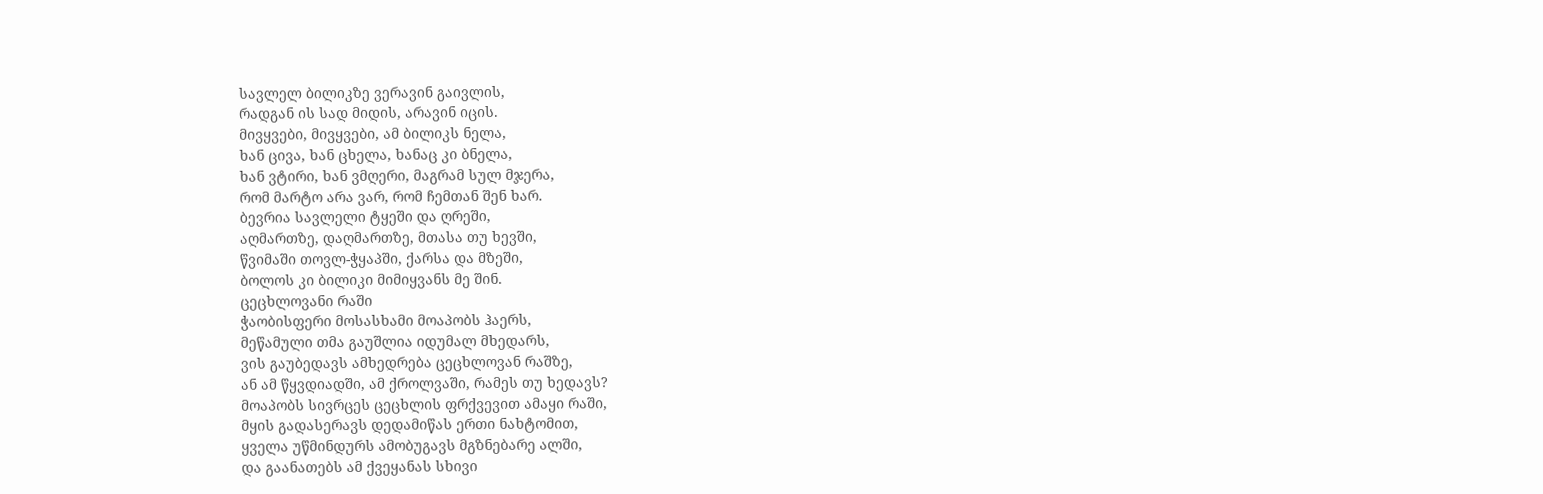სავლელ ბილიკზე ვერავინ გაივლის,
რადგან ის სად მიდის, არავინ იცის.
მივყვები, მივყვები, ამ ბილიკს ნელა,
ხან ცივა, ხან ცხელა, ხანაც კი ბნელა,
ხან ვტირი, ხან ვმღერი, მაგრამ სულ მჯერა,
რომ მარტო არა ვარ, რომ ჩემთან შენ ხარ.
ბევრია სავლელი ტყეში და ღრეში,
აღმართზე, დაღმართზე, მთასა თუ ხევში,
წვიმაში თოვლ-ჭყაპში, ქარსა და მზეში,
ბოლოს კი ბილიკი მიმიყვანს მე შინ.
ცეცხლოვანი რაში
ჭაობისფერი მოსასხამი მოაპობს ჰაერს,
მეწამული თმა გაუშლია იდუმალ მხედარს,
ვის გაუბედავს ამხედრება ცეცხლოვან რაშზე,
ან ამ წყვდიადში, ამ ქროლვაში, რამეს თუ ხედავს?
მოაპობს სივრცეს ცეცხლის ფრქვევით ამაყი რაში,
მყის გადასერავს დედამიწას ერთი ნახტომით,
ყველა უწმინდურს ამობუგავს მგზნებარე ალში,
და გაანათებს ამ ქვეყანას სხივი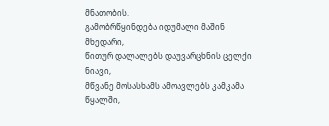მნათობის.
გამობრწყინდება იდუმალი მაშინ მხედარი,
წითურ დალალებს დაუვარცხნის ცელქი ნიავი,
მწვანე მოსასხამს ამოავლებს კამკამა წყალში,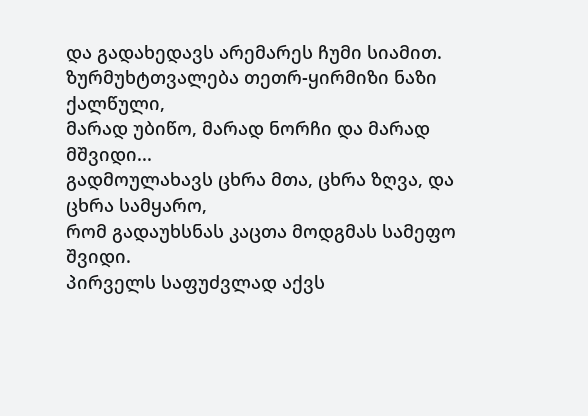და გადახედავს არემარეს ჩუმი სიამით.
ზურმუხტთვალება თეთრ-ყირმიზი ნაზი ქალწული,
მარად უბიწო, მარად ნორჩი და მარად მშვიდი...
გადმოულახავს ცხრა მთა, ცხრა ზღვა, და ცხრა სამყარო,
რომ გადაუხსნას კაცთა მოდგმას სამეფო შვიდი.
პირველს საფუძვლად აქვს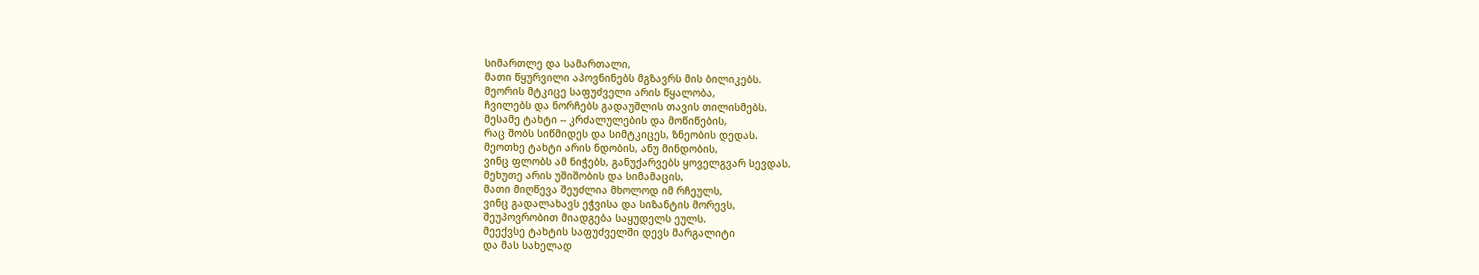სიმართლე და სამართალი,
მათი წყურვილი აპოვნინებს მგზავრს მის ბილიკებს.
მეორის მტკიცე საფუძველი არის წყალობა,
ჩვილებს და ნორჩებს გადაუშლის თავის თილისმებს.
მესამე ტახტი -- კრძალულების და მოწიწების,
რაც შობს სიწმიდეს და სიმტკიცეს, ზნეობის დედას.
მეოთხე ტახტი არის ნდობის, ანუ მინდობის,
ვინც ფლობს ამ ნიჭებს, განუქარვებს ყოველგვარ სევდას.
მეხუთე არის უშიშობის და სიმამაცის,
მათი მიღწევა შეუძლია მხოლოდ იმ რჩეულს,
ვინც გადალახავს ეჭვისა და სიზანტის მორევს,
შეუპოვრობით მიადგება საყუდელს ეულს.
მეექვსე ტახტის საფუძველში დევს მარგალიტი
და მას სახელად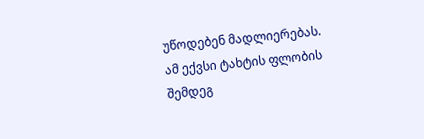უწოდებენ მადლიერებას.
ამ ექვსი ტახტის ფლობის შემდეგ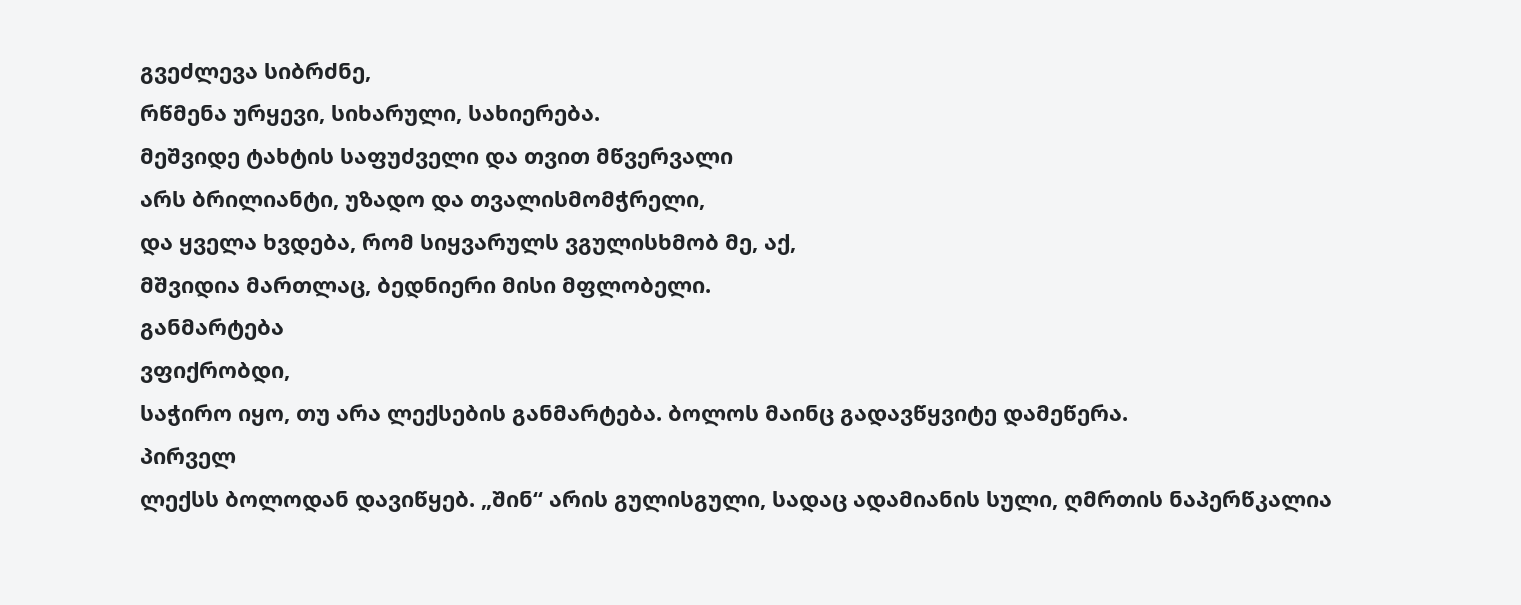გვეძლევა სიბრძნე,
რწმენა ურყევი, სიხარული, სახიერება.
მეშვიდე ტახტის საფუძველი და თვით მწვერვალი
არს ბრილიანტი, უზადო და თვალისმომჭრელი,
და ყველა ხვდება, რომ სიყვარულს ვგულისხმობ მე, აქ,
მშვიდია მართლაც, ბედნიერი მისი მფლობელი.
განმარტება
ვფიქრობდი,
საჭირო იყო, თუ არა ლექსების განმარტება. ბოლოს მაინც გადავწყვიტე დამეწერა.
პირველ
ლექსს ბოლოდან დავიწყებ. „შინ“ არის გულისგული, სადაც ადამიანის სული, ღმრთის ნაპერწკალია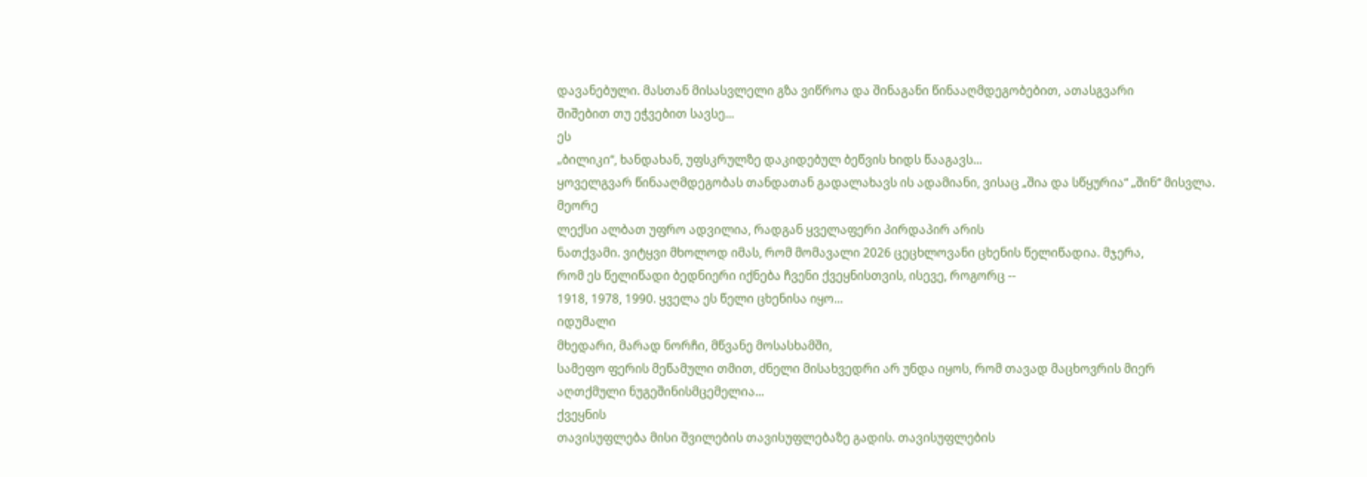დავანებული. მასთან მისასვლელი გზა ვიწროა და შინაგანი წინააღმდეგობებით, ათასგვარი
შიშებით თუ ეჭვებით სავსე...
ეს
„ბილიკი“, ხანდახან, უფსკრულზე დაკიდებულ ბეწვის ხიდს წააგავს...
ყოველგვარ წინააღმდეგობას თანდათან გადალახავს ის ადამიანი, ვისაც „შია და სწყურია“ „შინ“ მისვლა.
მეორე
ლექსი ალბათ უფრო ადვილია, რადგან ყველაფერი პირდაპირ არის
ნათქვამი. ვიტყვი მხოლოდ იმას, რომ მომავალი 2026 ცეცხლოვანი ცხენის წელიწადია. მჯერა,
რომ ეს წელიწადი ბედნიერი იქნება ჩვენი ქვეყნისთვის, ისევე, როგორც --
1918, 1978, 1990. ყველა ეს წელი ცხენისა იყო...
იდუმალი
მხედარი, მარად ნორჩი, მწვანე მოსასხამში,
სამეფო ფერის მეწამული თმით, ძნელი მისახვედრი არ უნდა იყოს, რომ თავად მაცხოვრის მიერ
აღთქმული ნუგეშინისმცემელია...
ქვეყნის
თავისუფლება მისი შვილების თავისუფლებაზე გადის. თავისუფლების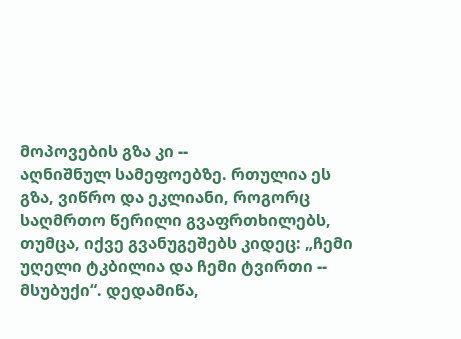მოპოვების გზა კი --
აღნიშნულ სამეფოებზე. რთულია ეს გზა, ვიწრო და ეკლიანი, როგორც საღმრთო წერილი გვაფრთხილებს,
თუმცა, იქვე გვანუგეშებს კიდეც: „ჩემი უღელი ტკბილია და ჩემი ტვირთი -- მსუბუქი“. დედამიწა,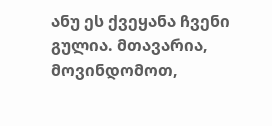ანუ ეს ქვეყანა ჩვენი გულია. მთავარია, მოვინდომოთ,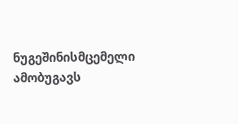ნუგეშინისმცემელი ამობუგავს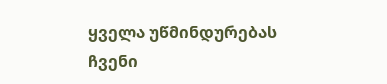ყველა უწმინდურებას ჩვენი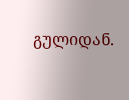გულიდან.